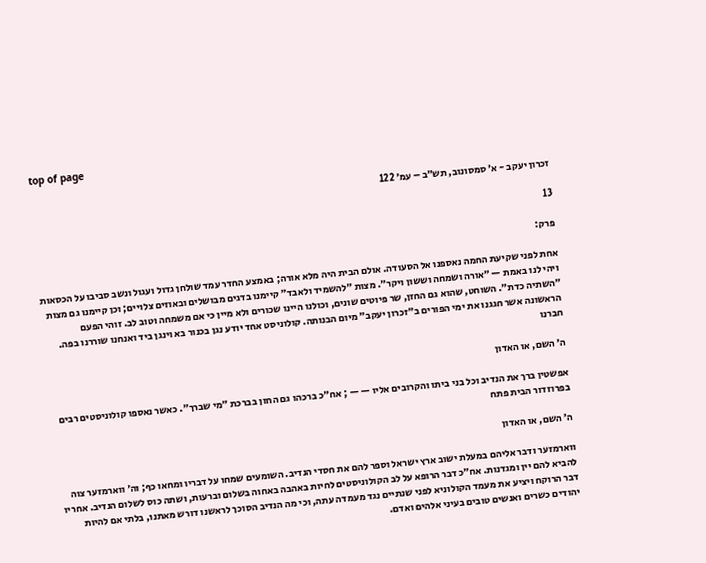top of page

זכרון יעקב - א׳ סמסונוב, תש״ב – עמ׳ 122

13

פרק:

אחת לפני שקיעת החמה נאספנו אל הסעודה. אולם הבית היה מלא אורה; באמצע החדר עמד שולחן גדול ועגול ונשב סביבו על הכסאות ויהי לנו באמת — ״אורה ושמחה וששון ויקר״. מצות ״להשמיד ולאבד״ קיימנו בדגים מבושלים ובאוזים צלויים; וכן קיימנו גם מצות ״השתיה כדת״. השוחט, שהוא גם החזן, שר פיוטים שונים, וכולנו היינו שכורים ולא מיין כי אם משמחה וטוב לב. זוהי הפעם הראשונה אשר חגגנו את ימי הפורים ב״זכרון יעקב״ מיום הבנותה. קולוניסט אחד יודע נגן בכנור בא וינגן ביד ואנחנו שוררנו בפה. חברנו

ה׳ השם, או האדון

אפשטין ברך את הנדיב וכל בני ביתו והקרובים אליו — — ; אח״כ ברכהו גם החזן בברכת ״מי שברך״. כאשר נאספו קולוניסטים רבים בפרוזדור הבית פתח

ה׳ השם, או האדון

ווארמזער ודבר אליהם במעלת ישוב ארץ ישראל וספר להם את חסדי הנדיב. השומעים שמחו על דבריו ומחאו כף; וה׳ ווארמזער צוה להביא להם יין ומגדנות. אח״כ דבר הרופא על לב הקולוניסטים לחיות באהבה באחוה בשלום וברעות, ושתה כוס לשלום הנדיב. אחריו דבר הרוקח ויציע את מעמד הקולוניא לפני שנתיים נגד מעמדה עתה, וכי מה הנדיב הסוכך לראשנו דורש מאתנו, בלתי אם להיות יהודים כשרים ואנשים טובים בעיני אלהים ואדם.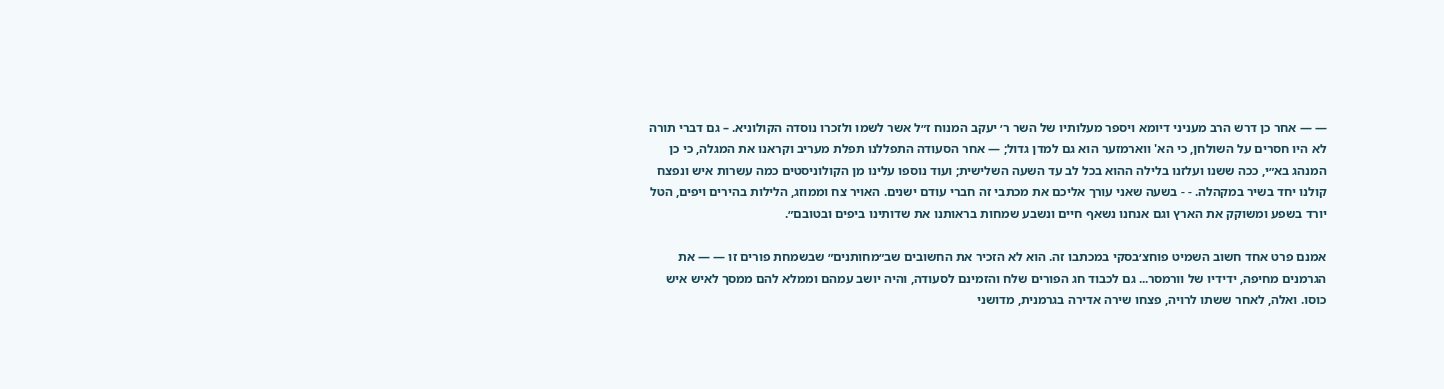— — אחר כן דרש הרב מעניני דיומא ויספר מעלותיו של השר ר׳ יעקב המנוח ז״ל אשר לשמו ולזכרו נוסדה הקולוניא. – גם דברי תורה לא היו חסרים על השולחן, כי הא' ווארמזער הוא גם למדן גדול; — אחר הסעודה התפללנו תפלת מעריב וקראנו את המגלה, כי כן המנהג בא״י, ככה ששנו ועלזנו בלילה ההוא בכל לב עד השעה השלישית; ועוד נוספו עלינו מן הקולוניסטים כמה עשרות איש ונפצח קולנו יחד בשיר במקהלה. - - בשעה שאני עורך אליכם את מכתבי זה חברי עודם ישנים. האויר צח וממוזג, הלילות בהירים ויפים, הטל יורד בשפע ומשוקק את הארץ וגם אנחנו נשאף חיים ונשבע שמחות בראותנו את שדותינו ביפים ובטובם״.

אמנם פרט אחד חשוב השמיט פוחצ׳בסקי במכתבו זה. הוא לא הזכיר את החשובים שב״מחותנים״ שבשמחת פורים זו — — את הגרמנים מחיפה, ידידיו של וורמסר... גם לכבוד חג הפורים שלח והזמינם לסעודה, והיה יושב עמהם וממלא להם ממסך לאיש איש כוסו. ואלה, לאחר ששתו לרויה, פצחו שירה אדירה בגרמנית, מדושני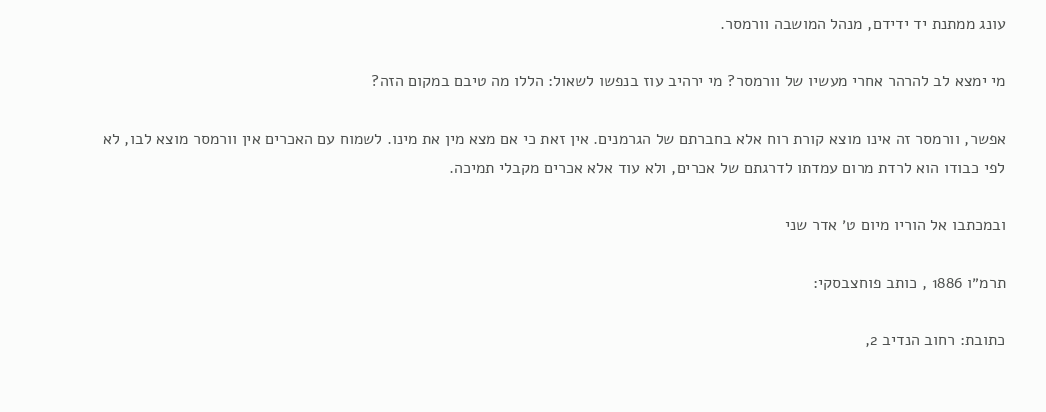עונג ממתנת יד ידידם, מנהל המושבה וורמסר.

מי ימצא לב להרהר אחרי מעשיו של וורמסר? מי ירהיב עוז בנפשו לשאול: הללו מה טיבם במקום הזה?

אפשר, וורמסר זה אינו מוצא קורת רוח אלא בחברתם של הגרמנים. אין זאת כי אם מצא מין את מינו. לשמוח עם האכרים אין וורמסר מוצא לבו, לא לפי כבודו הוא לרדת מרום עמדתו לדרגתם של אכרים, ולא עוד אלא אכרים מקבלי תמיכה.

ובמכתבו אל הוריו מיום ט׳ אדר שני

תרמ״ו 1886 , כותב פוחצבסקי:

כתובת: רחוב הנדיב 2,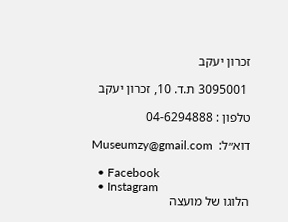זכרון יעקב

 3095001 ת.ד. 10, זכרון יעקב

טלפון : 04-6294888

דוא״ל:  Museumzy@gmail.com

  • Facebook
  • Instagram
הלוגו של מועצה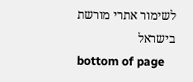לשימור אתרי מורשת בישראל
bottom of page